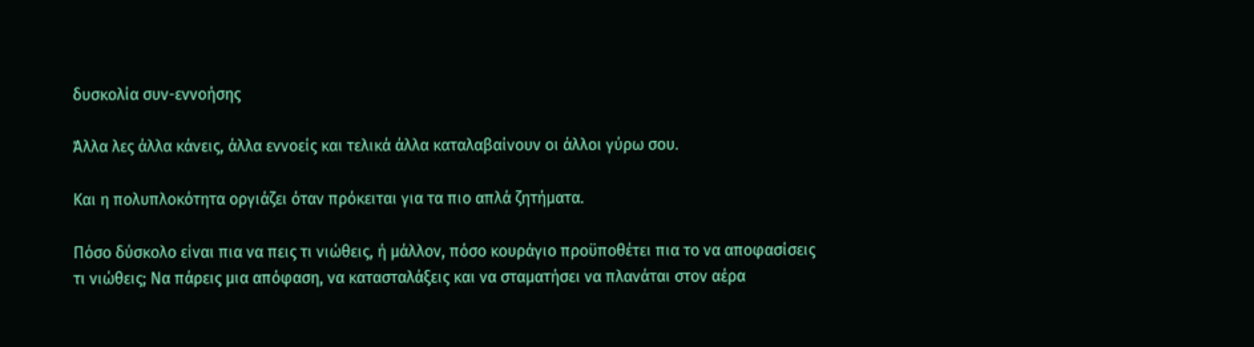δυσκολία συν-εννοήσης

Άλλα λες άλλα κάνεις, άλλα εννοείς και τελικά άλλα καταλαβαίνουν οι άλλοι γύρω σου.

Και η πολυπλοκότητα οργιάζει όταν πρόκειται για τα πιο απλά ζητήματα.

Πόσο δύσκολο είναι πια να πεις τι νιώθεις, ή μάλλον, πόσο κουράγιο προϋποθέτει πια το να αποφασίσεις τι νιώθεις; Να πάρεις μια απόφαση, να κατασταλάξεις και να σταματήσει να πλανάται στον αέρα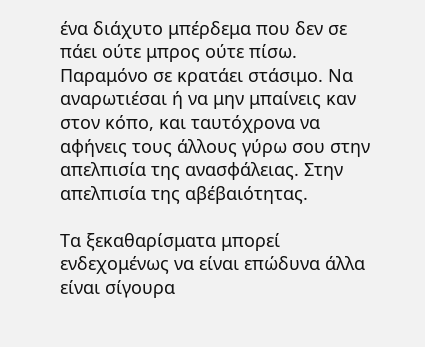ένα διάχυτο μπέρδεμα που δεν σε πάει ούτε μπρος ούτε πίσω. Παραμόνο σε κρατάει στάσιμο. Να αναρωτιέσαι ή να μην μπαίνεις καν στον κόπο, και ταυτόχρονα να αφήνεις τους άλλους γύρω σου στην απελπισία της ανασφάλειας. Στην απελπισία της αβέβαιότητας.

Τα ξεκαθαρίσματα μπορεί ενδεχομένως να είναι επώδυνα άλλα είναι σίγουρα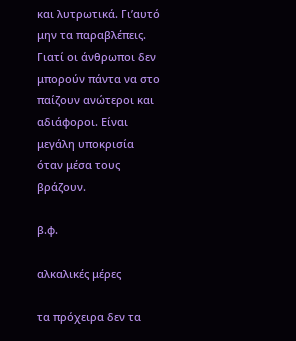και λυτρωτικά. Γι’αυτό μην τα παραβλέπεις. Γιατί οι άνθρωποι δεν μπορούν πάντα να στο παίζουν ανώτεροι και αδιάφοροι. Είναι μεγάλη υποκρισία όταν μέσα τους βράζουν.

β.φ.

αλκαλικές μέρες

τα πρόχειρα δεν τα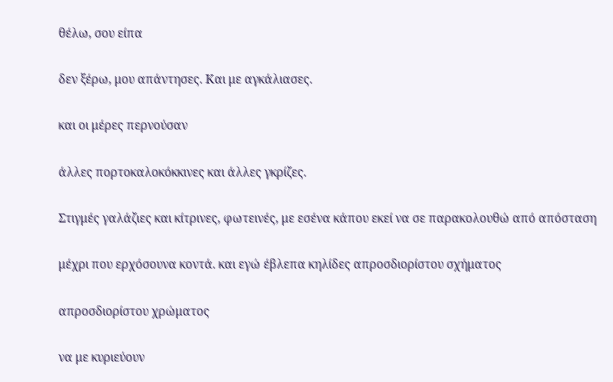θέλω, σου είπα

δεν ξέρω, μου απάντησες. Και με αγκάλιασες.

και οι μέρες περνούσαν

άλλες πορτοκαλοκόκκινες και άλλες γκρίζες.

Στιγμές γαλάζιες και κίτρινες, φωτεινές, με εσένα κάπου εκεί να σε παρακολουθώ από απόσταση

μέχρι που ερχόσουνα κοντά. και εγώ έβλεπα κηλίδες απροσδιορίστου σχήματος

απροσδιορίστου χρώματος

να με κυριεύουν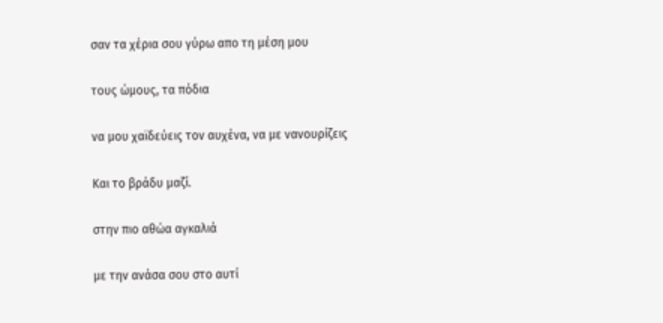σαν τα χέρια σου γύρω απο τη μέση μου

τους ώμους, τα πόδια

να μου χαϊδεύεις τον αυχένα, να με νανουρίζεις

Και το βράδυ μαζί.

στην πιο αθώα αγκαλιά

με την ανάσα σου στο αυτί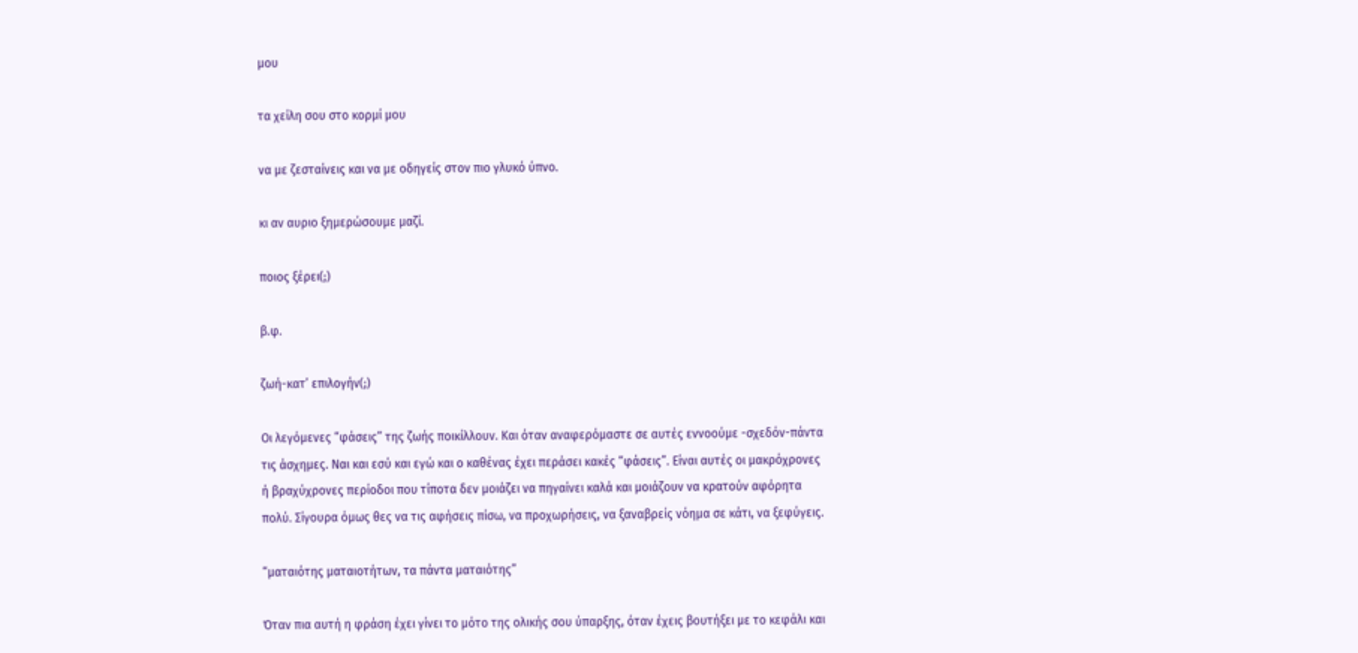μου

τα χείλη σου στο κορμί μου

να με ζεσταίνεις και να με οδηγείς στον πιο γλυκό ύπνο.

κι αν αυριο ξημερώσουμε μαζί.

ποιος ξέρει(;)

β.φ.

ζωή-κατ’ επιλογήν(;)

Οι λεγόμενες “φάσεις” της ζωής ποικίλλουν. Και όταν αναφερόμαστε σε αυτές εννοούμε -σχεδόν-πάντα τις άσχημες. Ναι και εσύ και εγώ και ο καθένας έχει περάσει κακές “φάσεις”. Είναι αυτές οι μακρόχρονες ή βραχύχρονες περίοδοι που τίποτα δεν μοιάζει να πηγαίνει καλά και μοιάζουν να κρατούν αφόρητα πολύ. Σίγουρα όμως θες να τις αφήσεις πίσω, να προχωρήσεις, να ξαναβρείς νόημα σε κάτι, να ξεφύγεις.

“ματαιότης ματαιοτήτων, τα πάντα ματαιότης”

Όταν πια αυτή η φράση έχει γίνει το μότο της ολικής σου ύπαρξης, όταν έχεις βουτήξει με το κεφάλι και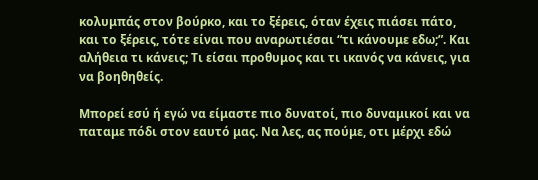κολυμπάς στον βούρκο, και το ξέρεις, όταν έχεις πιάσει πάτο, και το ξέρεις, τότε είναι που αναρωτιέσαι “τι κάνουμε εδω;”. Και αλήθεια τι κάνεις; Τι είσαι προθυμος και τι ικανός να κάνεις, για να βοηθηθείς.

Μπορεί εσύ ή εγώ να είμαστε πιο δυνατοί, πιο δυναμικοί και να παταμε πόδι στον εαυτό μας. Να λες, ας πούμε, οτι μέρχι εδώ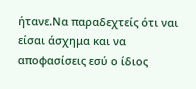ήτανε.Να παραδεχτείς ότι ναι είσαι άσχημα και να αποφασίσεις εσύ ο ίδιος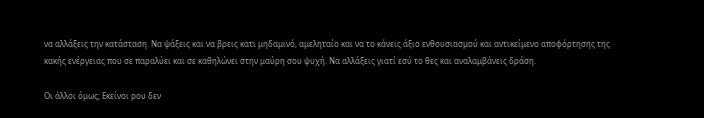να αλλάξεις την κατάσταση. Να ψάξεις και να βρεις κατι μηδαμινό, αμεληταίο και να το κάνεις άξιο ενθουσιασμού και αντικείμενο αποφόρτησης της κακής ενέργειας που σε παραλύει και σε καθηλώνει στην μαύρη σου ψυχή. Να αλλάξεις γιατί εσύ το θες και αναλαμβάνεις δράση.

Οι άλλοι όμως; Εκείνοι pου δεν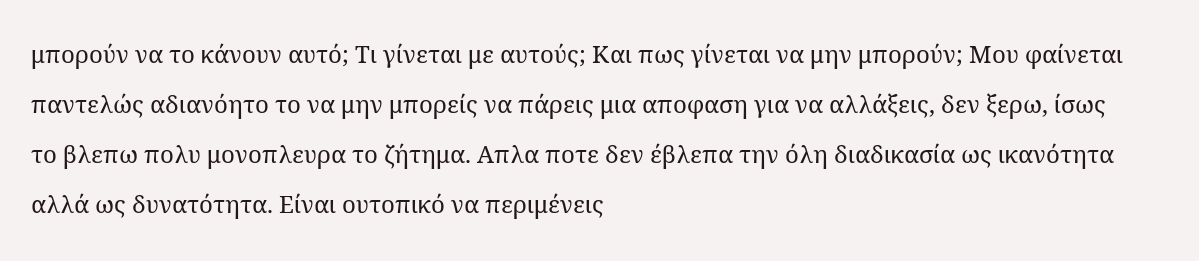μπορούν να το κάνουν αυτό; Τι γίνεται με αυτούς; Και πως γίνεται να μην μπορούν; Μου φαίνεται παντελώς αδιανόητο το να μην μπορείς να πάρεις μια αποφαση για να αλλάξεις, δεν ξερω, ίσως το βλεπω πολυ μονοπλευρα το ζήτημα. Απλα ποτε δεν έβλεπα την όλη διαδικασία ως ικανότητα αλλά ως δυνατότητα. Είναι ουτοπικό να περιμένεις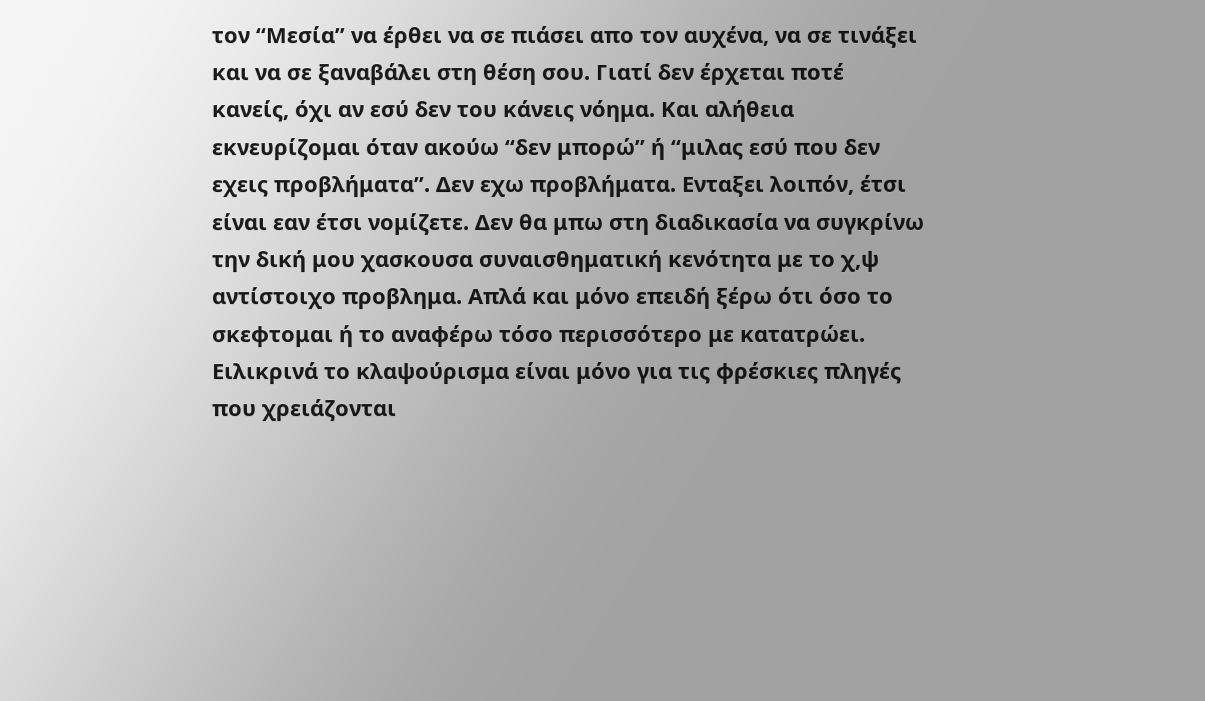τον “Μεσία” να έρθει να σε πιάσει απο τον αυχένα, να σε τινάξει και να σε ξαναβάλει στη θέση σου. Γιατί δεν έρχεται ποτέ κανείς, όχι αν εσύ δεν του κάνεις νόημα. Και αλήθεια εκνευρίζομαι όταν ακούω “δεν μπορώ” ή “μιλας εσύ που δεν εχεις προβλήματα”. Δεν εχω προβλήματα. Ενταξει λοιπόν, έτσι είναι εαν έτσι νομίζετε. Δεν θα μπω στη διαδικασία να συγκρίνω την δική μου χασκουσα συναισθηματική κενότητα με το χ,ψ αντίστοιχο προβλημα. Απλά και μόνο επειδή ξέρω ότι όσο το σκεφτομαι ή το αναφέρω τόσο περισσότερο με κατατρώει. Ειλικρινά το κλαψούρισμα είναι μόνο για τις φρέσκιες πληγές που χρειάζονται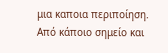μια καποια περιποίηση. Από κάποιο σημείο και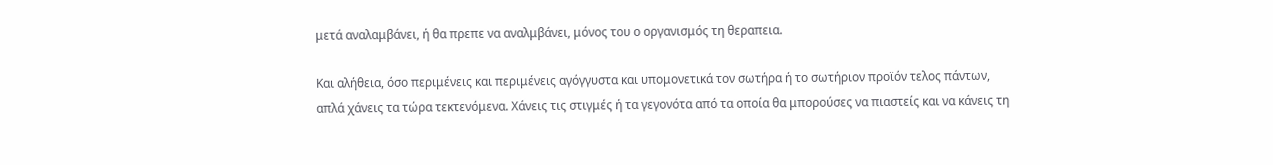μετά αναλαμβάνει, ή θα πρεπε να αναλμβάνει, μόνος του ο οργανισμός τη θεραπεια.

Και αλήθεια, όσο περιμένεις και περιμένεις αγόγγυστα και υπομονετικά τον σωτήρα ή το σωτήριον προϊόν τελος πάντων, απλά χάνεις τα τώρα τεκτενόμενα. Χάνεις τις στιγμές ή τα γεγονότα από τα οποία θα μπορούσες να πιαστείς και να κάνεις τη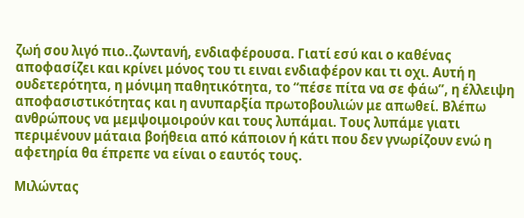ζωή σου λιγό πιο..ζωντανή, ενδιαφέρουσα. Γιατί εσύ και ο καθένας αποφασίζει και κρίνει μόνος του τι ειναι ενδιαφέρον και τι οχι. Αυτή η ουδετερότητα, η μόνιμη παθητικότητα, το “πέσε πίτα να σε φάω”, η έλλειψη αποφασιστικότητας και η ανυπαρξία πρωτοβουλιών με απωθεί. Βλέπω ανθρώπους να μεμψοιμοιρούν και τους λυπάμαι. Τους λυπάμε γιατι περιμένουν μάταια βοήθεια από κάποιον ή κάτι που δεν γνωρίζουν ενώ η αφετηρία θα έπρεπε να είναι ο εαυτός τους.

Μιλώντας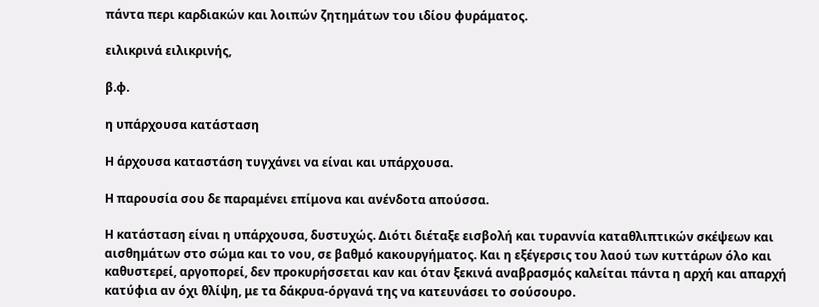πάντα περι καρδιακών και λοιπών ζητημάτων του ιδίου φυράματος.

ειλικρινά ειλικρινής,

β.φ.

η υπάρχουσα κατάσταση

Η άρχουσα καταστάση τυγχάνει να είναι και υπάρχουσα.

Η παρουσία σου δε παραμένει επίμονα και ανένδοτα απούσσα.

Η κατάσταση είναι η υπάρχουσα, δυστυχώς. Διότι διέταξε εισβολή και τυραννία καταθλιπτικών σκέψεων και αισθημάτων στο σώμα και το νου, σε βαθμό κακουργήματος. Και η εξέγερσις του λαού των κυττάρων όλο και καθυστερεί, αργοπορεί, δεν προκυρήσσεται καν και όταν ξεκινά αναβρασμός καλείται πάντα η αρχή και απαρχή κατύφια αν όχι θλίψη, με τα δάκρυα-όργανά της να κατευνάσει το σούσουρο.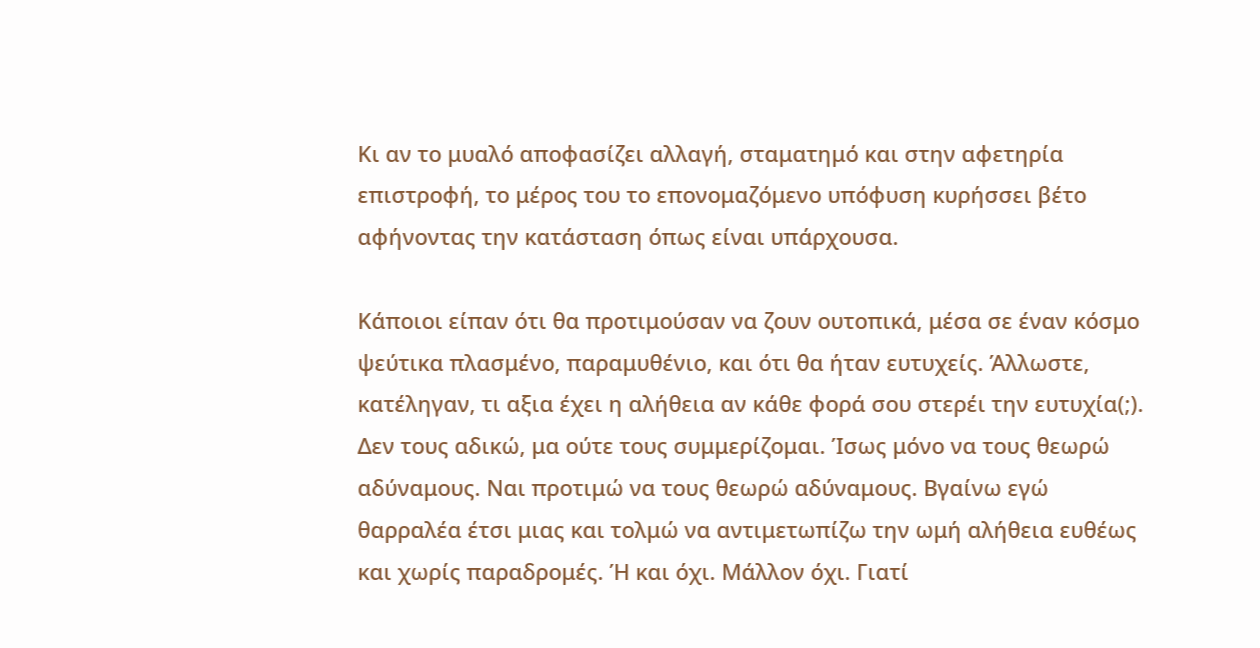Κι αν το μυαλό αποφασίζει αλλαγή, σταματημό και στην αφετηρία επιστροφή, το μέρος του το επονομαζόμενο υπόφυση κυρήσσει βέτο αφήνοντας την κατάσταση όπως είναι υπάρχουσα.

Κάποιοι είπαν ότι θα προτιμούσαν να ζουν ουτοπικά, μέσα σε έναν κόσμο ψεύτικα πλασμένο, παραμυθένιο, και ότι θα ήταν ευτυχείς. Άλλωστε, κατέληγαν, τι αξια έχει η αλήθεια αν κάθε φορά σου στερέι την ευτυχία(;). Δεν τους αδικώ, μα ούτε τους συμμερίζομαι. Ίσως μόνο να τους θεωρώ αδύναμους. Ναι προτιμώ να τους θεωρώ αδύναμους. Βγαίνω εγώ θαρραλέα έτσι μιας και τολμώ να αντιμετωπίζω την ωμή αλήθεια ευθέως και χωρίς παραδρομές. Ή και όχι. Μάλλον όχι. Γιατί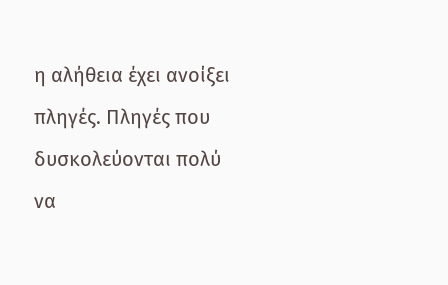η αλήθεια έχει ανοίξει πληγές. Πληγές που δυσκολεύονται πολύ να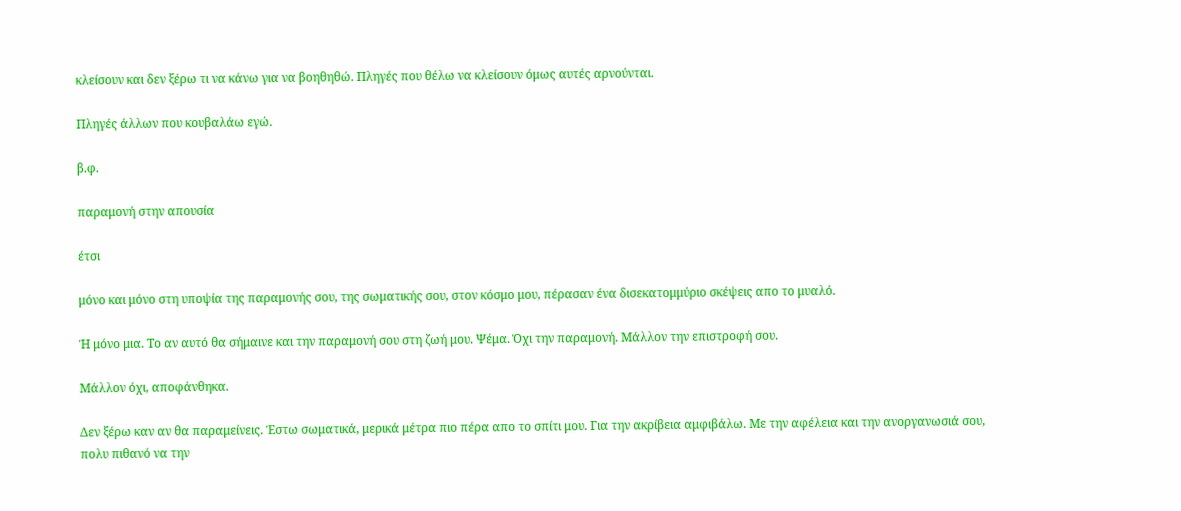κλείσουν και δεν ξέρω τι να κάνω για να βοηθηθώ. Πληγές που θέλω να κλείσουν όμως αυτές αρνούνται.

Πληγές άλλων που κουβαλάω εγώ.

β.φ.

παραμονή στην απουσία

έτσι

μόνο και μόνο στη υποψία της παραμονής σου, της σωματικής σου, στον κόσμο μου, πέρασαν ένα δισεκατομμύριο σκέψεις απο το μυαλό.

Ή μόνο μια. Το αν αυτό θα σήμαινε και την παραμονή σου στη ζωή μου. Ψέμα. Όχι την παραμονή. Μάλλον την επιστροφή σου.

Μάλλον όχι, αποφάνθηκα.

Δεν ξέρω καν αν θα παραμείνεις. Έστω σωματικά, μερικά μέτρα πιο πέρα απο το σπίτι μου. Για την ακρίβεια αμφιβάλω. Με την αφέλεια και την ανοργανωσιά σου, πολυ πιθανό να την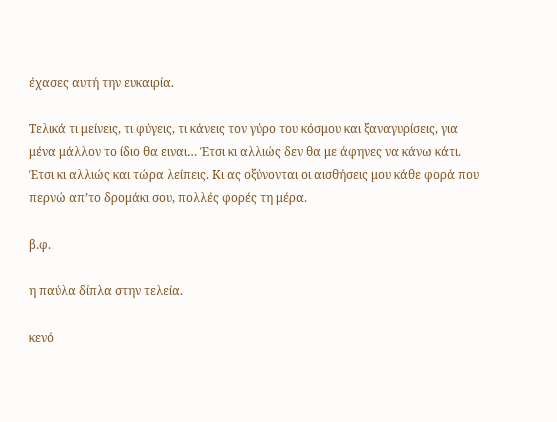έχασες αυτή την ευκαιρία.

Τελικά τι μείνεις, τι φύγεις, τι κάνεις τον γύρο του κόσμου και ξαναγυρίσεις, για μένα μάλλον το ίδιο θα ειναι… Έτσι κι αλλιώς δεν θα με άφηνες να κάνω κάτι. Έτσι κι αλλιώς και τώρα λείπεις. Κι ας οξύνονται οι αισθήσεις μου κάθε φορά που περνώ απ’το δρομάκι σου, πολλές φορές τη μέρα.

β.φ.

η παύλα δίπλα στην τελεία.

κενό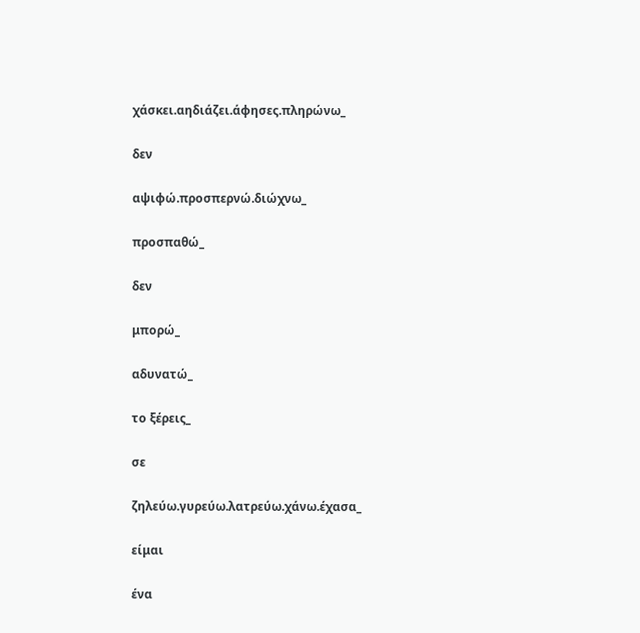χάσκει.αηδιάζει.άφησες.πληρώνω_

δεν

αψιφώ.προσπερνώ.διώχνω_

προσπαθώ_

δεν

μπορώ_

αδυνατώ_

το ξέρεις_

σε

ζηλεύω.γυρεύω.λατρεύω.χάνω.έχασα_

είμαι

ένα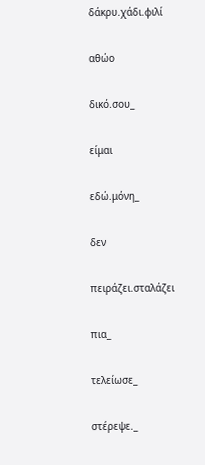δάκρυ.χάδι.φιλί

αθώο

δικό.σου_

είμαι

εδώ.μόνη_

δεν

πειράζει.σταλάζει

πια_

τελείωσε_

στέρεψε._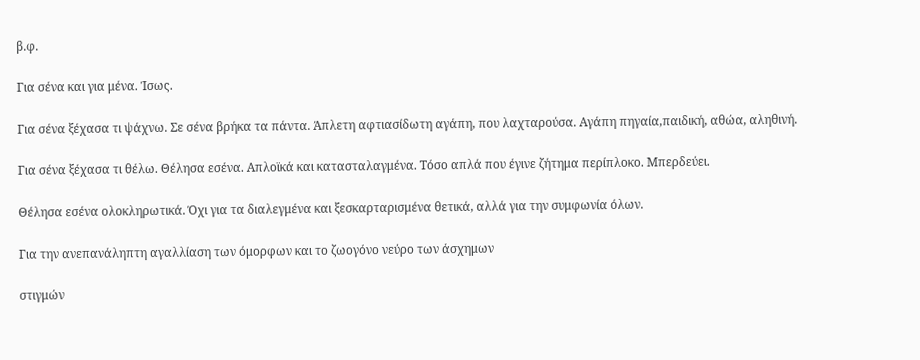β.φ.

Για σένα και για μένα. Ίσως.

Για σένα ξέχασα τι ψάχνω. Σε σένα βρήκα τα πάντα. Άπλετη αφτιασίδωτη αγάπη, που λαχταρούσα. Αγάπη πηγαία,παιδική, αθώα, αληθινή.

Για σένα ξέχασα τι θέλω. Θέλησα εσένα. Απλοϊκά και κατασταλαγμένα. Τόσο απλά που έγινε ζήτημα περίπλοκο. Μπερδεύει.

Θέλησα εσένα ολοκληρωτικά. Όχι για τα διαλεγμένα και ξεσκαρταρισμένα θετικά, αλλά για την συμφωνία όλων.

Για την ανεπανάληπτη αγαλλίαση των όμορφων και το ζωογόνο νεύρο των άσχημων

στιγμών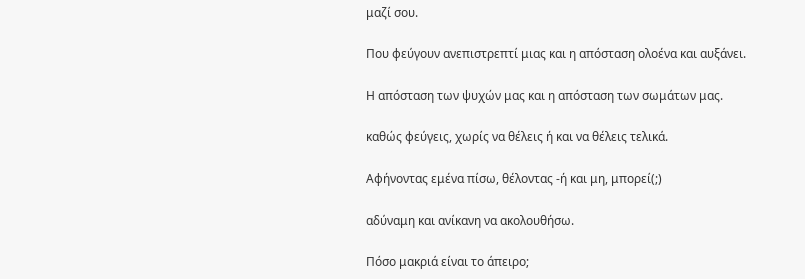μαζί σου.

Που φεύγουν ανεπιστρεπτί μιας και η απόσταση ολοένα και αυξάνει.

Η απόσταση των ψυχών μας και η απόσταση των σωμάτων μας.

καθώς φεύγεις, χωρίς να θέλεις ή και να θέλεις τελικά.

Αφήνοντας εμένα πίσω, θέλοντας -ή και μη, μπορεί(;)

αδύναμη και ανίκανη να ακολουθήσω.

Πόσο μακριά είναι το άπειρο;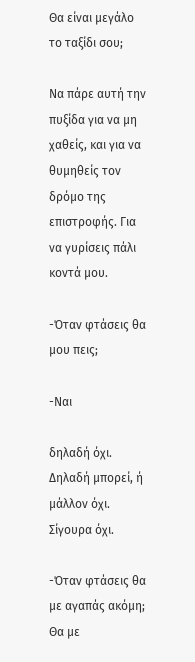Θα είναι μεγάλο το ταξίδι σου;

Να πάρε αυτή την πυξίδα για να μη χαθείς, και για να θυμηθείς τον δρόμο της επιστροφής. Για να γυρίσεις πάλι κοντά μου.

-Όταν φτάσεις θα μου πεις;

-Ναι

δηλαδή όχι. Δηλαδή μπορεί, ή μάλλον όχι. Σίγουρα όχι.

-Όταν φτάσεις θα με αγαπάς ακόμη; Θα με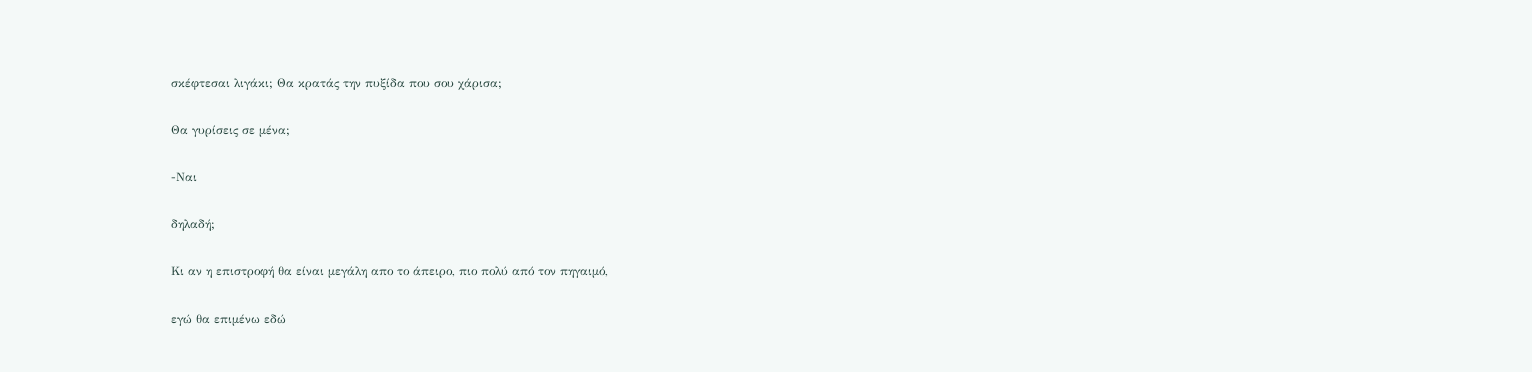σκέφτεσαι λιγάκι; Θα κρατάς την πυξίδα που σου χάρισα;

Θα γυρίσεις σε μένα;

-Ναι

δηλαδή;

Κι αν η επιστροφή θα είναι μεγάλη απο το άπειρο, πιο πολύ από τον πηγαιμό,

εγώ θα επιμένω εδώ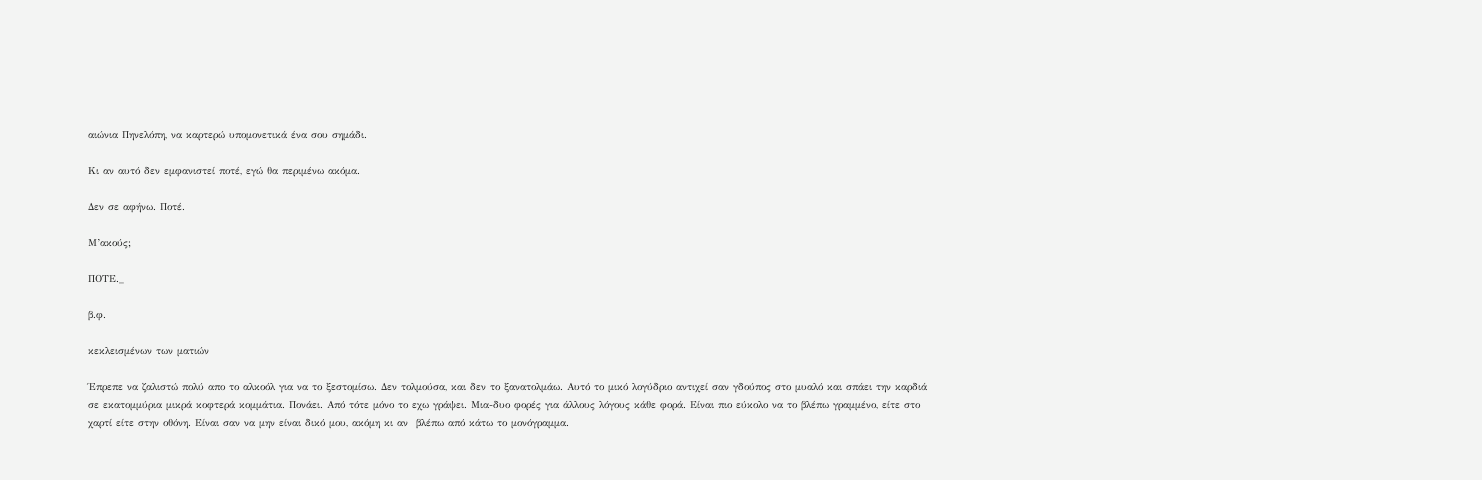αιώνια Πηνελόπη, να καρτερώ υπομονετικά ένα σου σημάδι.

Κι αν αυτό δεν εμφανιστεί ποτέ, εγώ θα περιμένω ακόμα.

Δεν σε αφήνω. Ποτέ.

Μ’ακούς;

ΠΟΤΕ._

β.φ.

κεκλεισμένων των ματιών

Έπρεπε να ζαλιστώ πολύ απο το αλκοόλ για να το ξεστομίσω. Δεν τολμούσα, και δεν το ξανατολμάω. Αυτό το μικό λογύδριο αντιχεί σαν γδούπος στο μυαλό και σπάει την καρδιά σε εκατομμύρια μικρά κοφτερά κομμάτια. Πονάει. Από τότε μόνο το εχω γράψει. Μια-δυο φορές για άλλους λόγους κάθε φορά. Είναι πιο εύκολο να το βλέπω γραμμένο, είτε στο χαρτί είτε στην οθόνη. Είναι σαν να μην είναι δικό μου, ακόμη κι αν  βλέπω από κάτω το μονόγραμμα.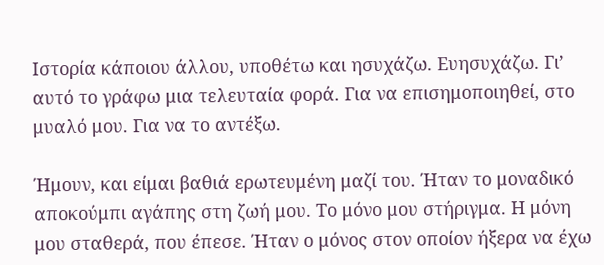Ιστορία κάποιου άλλου, υποθέτω και ησυχάζω. Ευησυχάζω. Γι’ αυτό το γράφω μια τελευταία φορά. Για να επισημοποιηθεί, στο μυαλό μου. Για να το αντέξω.

Ήμουν, και είμαι βαθιά ερωτευμένη μαζί του. Ήταν το μοναδικό αποκούμπι αγάπης στη ζωή μου. Το μόνο μου στήριγμα. Η μόνη μου σταθερά, που έπεσε. Ήταν ο μόνος στον οποίον ήξερα να έχω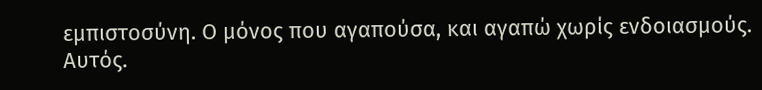εμπιστοσύνη. Ο μόνος που αγαπούσα, και αγαπώ χωρίς ενδοιασμούς. Αυτός.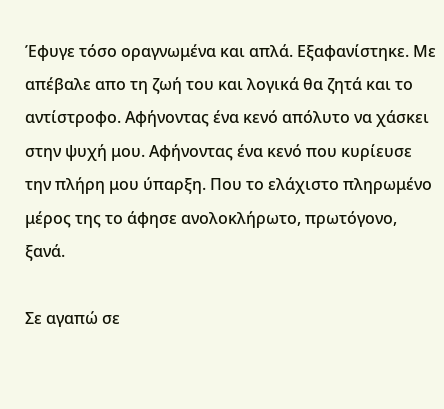Έφυγε τόσο οραγνωμένα και απλά. Εξαφανίστηκε. Με απέβαλε απο τη ζωή του και λογικά θα ζητά και το αντίστροφο. Αφήνοντας ένα κενό απόλυτο να χάσκει στην ψυχή μου. Αφήνοντας ένα κενό που κυρίευσε την πλήρη μου ύπαρξη. Που το ελάχιστο πληρωμένο μέρος της το άφησε ανολοκλήρωτο, πρωτόγονο, ξανά.

Σε αγαπώ σε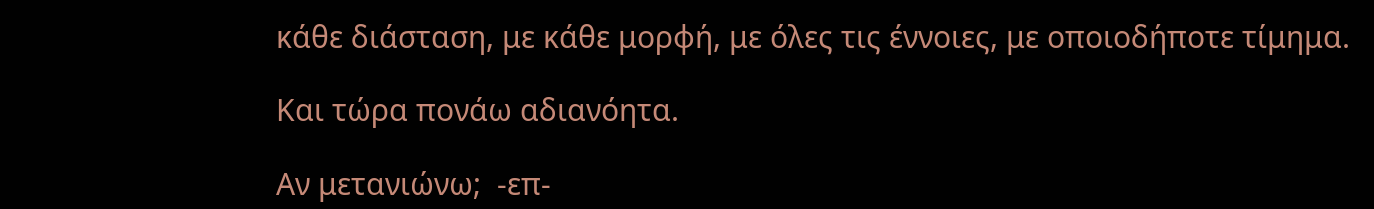κάθε διάσταση, με κάθε μορφή, με όλες τις έννοιες, με οποιοδήποτε τίμημα.

Και τώρα πονάω αδιανόητα.

Αν μετανιώνω;  -επ-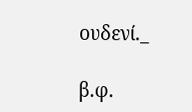ουδενί._

β.φ.